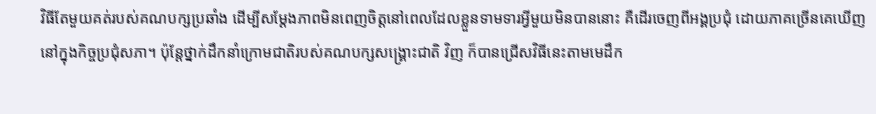វិធីតែមួយគត់របស់គណបក្សប្រឆាំង ដើម្បីសម្ដែងភាពមិនពេញចិត្តនៅពេលដែលខ្លួនទាមទារអ្វីមួយមិនបាននោះ គឺដើរចេញពីអង្គប្រជុំ ដោយភាគច្រើនគេឃើញនៅក្នុងកិច្ចប្រជុំសភា។ ប៉ុន្តែថ្នាក់ដឹកនាំក្រោមជាតិរបស់គណបក្សសង្គ្រោះជាតិ វិញ ក៏បានជ្រើសវិធីនេះតាមមេដឹក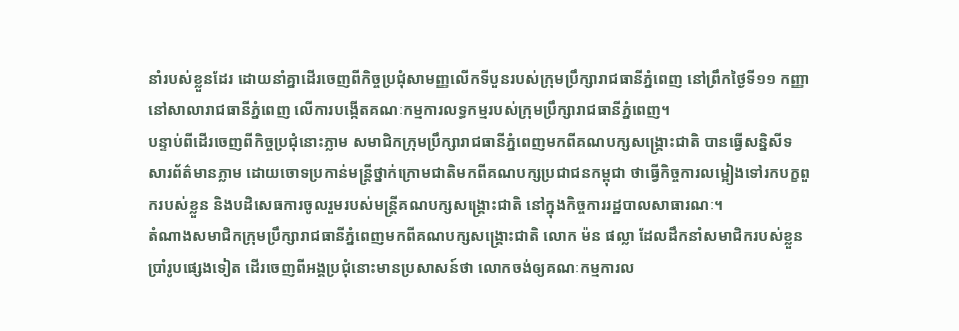នាំរបស់ខ្លួនដែរ ដោយនាំគ្នាដើរចេញពីកិច្ចប្រជុំសាមញ្ញលើកទីបួនរបស់ក្រុមប្រឹក្សារាជធានីភ្នំពេញ នៅព្រឹកថ្ងៃទី១១ កញ្ញា នៅសាលារាជធានីភ្នំពេញ លើការបង្កើតគណៈកម្មការលទ្ធកម្មរបស់ក្រុមប្រឹក្សារាជធានីភ្នំពេញ។
បន្ទាប់ពីដើរចេញពីកិច្ចប្រជុំនោះភ្លាម សមាជិកក្រុមប្រឹក្សារាជធានីភ្នំពេញមកពីគណបក្សសង្គ្រោះជាតិ បានធ្វើសន្និសីទសារព័ត៌មានភ្លាម ដោយចោទប្រកាន់មន្ត្រីថ្នាក់ក្រោមជាតិមកពីគណបក្សប្រជាជនកម្ពុជា ថាធ្វើកិច្ចការលម្អៀងទៅរកបក្ខពួករបស់ខ្លួន និងបដិសេធការចូលរួមរបស់មន្ត្រីគណបក្សសង្គ្រោះជាតិ នៅក្នុងកិច្ចការរដ្ឋបាលសាធារណៈ។
តំណាងសមាជិកក្រុមប្រឹក្សារាជធានីភ្នំពេញមកពីគណបក្សសង្គ្រោះជាតិ លោក ម៉ន ផល្លា ដែលដឹកនាំសមាជិករបស់ខ្លួនប្រាំរូបផ្សេងទៀត ដើរចេញពីអង្គប្រជុំនោះមានប្រសាសន៍ថា លោកចង់ឲ្យគណៈកម្មការល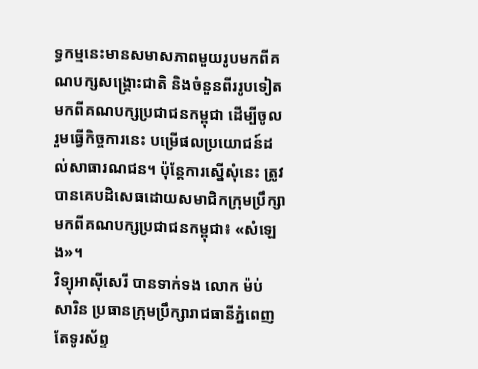ទ្ធកម្មនេះមានសមាសភាពមួយរូបមកពីគណបក្សសង្គ្រោះជាតិ និងចំនួនពីររូបទៀតមកពីគណបក្សប្រជាជនកម្ពុជា ដើម្បីចូលរួមធ្វើកិច្ចការនេះ បម្រើផលប្រយោជន៍ដល់សាធារណជន។ ប៉ុន្តែការស្នើសុំនេះ ត្រូវបានគេបដិសេធដោយសមាជិកក្រុមប្រឹក្សាមកពីគណបក្សប្រជាជនកម្ពុជា៖ «សំឡេង»។
វិទ្យុអាស៊ីសេរី បានទាក់ទង លោក ម៉ប់ សារិន ប្រធានក្រុមប្រឹក្សារាជធានីភ្នំពេញ តែទូរស័ព្ទ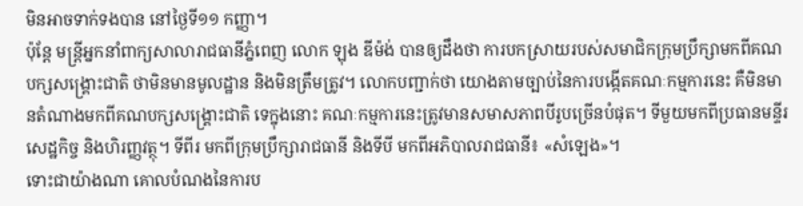មិនអាចទាក់ទងបាន នៅថ្ងៃទី១១ កញ្ញា។
ប៉ុន្តែ មន្ត្រីអ្នកនាំពាក្យសាលារាជធានីភ្នំពេញ លោក ឡុង ឌីម៉ង់ បានឲ្យដឹងថា ការបកស្រាយរបស់សមាជិកក្រុមប្រឹក្សាមកពីគណបក្សសង្គ្រោះជាតិ ថាមិនមានមូលដ្ឋាន និងមិនត្រឹមត្រូវ។ លោកបញ្ជាក់ថា យោងតាមច្បាប់នៃការបង្កើតគណៈកម្មការនេះ គឺមិនមានតំណាងមកពីគណបក្សសង្គ្រោះជាតិ ទេក្នុងនោះ គណៈកម្មការនេះត្រូវមានសមាសភាពបីរូបច្រើនបំផុត។ ទីមួយមកពីប្រធានមន្ទីរសេដ្ឋកិច្ច និងហិរញ្ញវត្ថុ។ ទីពីរ មកពីក្រុមប្រឹក្សារាជធានី និងទីបី មកពីអភិបាលរាជធានី៖ «សំឡេង»។
ទោះជាយ៉ាងណា គោលបំណងនៃការប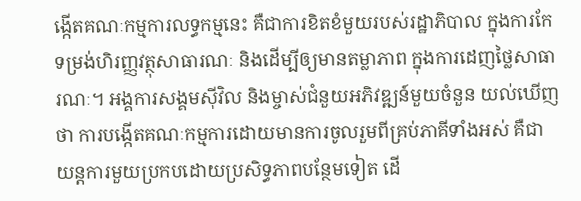ង្កើតគណៈកម្មការលទ្ធកម្មនេះ គឺជាការខិតខំមួយរបស់រដ្ឋាភិបាល ក្នុងការកែទម្រង់ហិរញ្ញវត្ថុសាធារណៈ និងដើម្បីឲ្យមានតម្លាភាព ក្នុងការដេញថ្លៃសាធារណៈ។ អង្គការសង្គមស៊ីវិល និងម្ចាស់ជំនួយអភិវឌ្ឍន៍មួយចំនួន យល់ឃើញថា ការបង្កើតគណៈកម្មការដោយមានការចូលរួមពីគ្រប់ភាគីទាំងអស់ គឺជាយន្តការមួយប្រកបដោយប្រសិទ្ធភាពបន្ថែមទៀត ដើ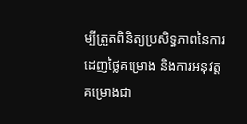ម្បីត្រួតពិនិត្យប្រសិទ្ធភាពនៃការដេញថ្លៃគម្រោង និងការអនុវត្តគម្រោងជា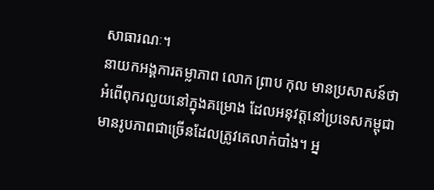សាធារណៈ។
នាយកអង្គការតម្លាភាព លោក ព្រាប កុល មានប្រសាសន៍ថា អំពើពុករលួយនៅក្នុងគម្រោង ដែលអនុវត្តនៅប្រទេសកម្ពុជា មានរូបភាពជាច្រើនដែលត្រូវគេលាក់បាំង។ អ្ន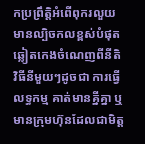កប្រព្រឹត្តិអំពើពុករលួយ មានល្បិចកលខ្ពស់បំផុត ឆ្លៀតកេងចំណេញពីនីតិវិធីនីមួយៗដូចជា ការធ្វើលទ្ធកម្ម គាត់មានគ្នីគ្នា ឬមានក្រុមហ៊ុនដែលជាមិត្ត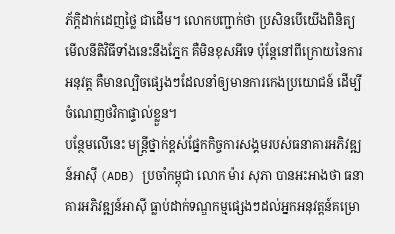ភ័ក្ដិដាក់ដេញថ្លៃ ជាដើម។ លោកបញ្ជាក់ថា ប្រសិនបើយើងពិនិត្យមើលនីតិវិធីទាំងនេះនឹងភ្នែក គឺមិនខុសអីទេ ប៉ុន្តែនៅពីក្រោយនៃការអនុវត្ត គឺមានល្បិចផ្សេងៗដែលនាំឲ្យមានការកេងប្រយោជន៍ ដើម្បីចំណេញថវិកាផ្ទាល់ខ្លួន។
បន្ថែមលើនេះ មន្ត្រីថ្នាក់ខ្ពស់ផ្នែកកិច្ចការសង្គមរបស់ធនាគារអភិវឌ្ឍន៍អាស៊ី (ADB) ប្រចាំកម្ពុជា លោក ម៉ារ សុភា បានអះអាងថា ធនាគារអភិវឌ្ឍន៍អាស៊ី ធ្លាប់ដាក់ទណ្ឌកម្មផ្សេងៗដល់អ្នកអនុវត្តន៍គម្រោ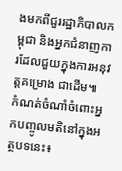ងមកពីជួររដ្ឋាភិបាលកម្ពុជា និងអ្នកជំនាញការដែលជួយក្នុងការអនុវត្តគម្រោង ជាដើម៕
កំណត់ចំណាំចំពោះអ្នកបញ្ចូលមតិនៅក្នុងអត្ថបទនេះ៖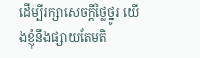ដើម្បីរក្សាសេចក្ដីថ្លៃថ្នូរ យើងខ្ញុំនឹងផ្សាយតែមតិ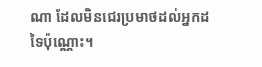ណា ដែលមិនជេរប្រមាថដល់អ្នកដទៃប៉ុណ្ណោះ។